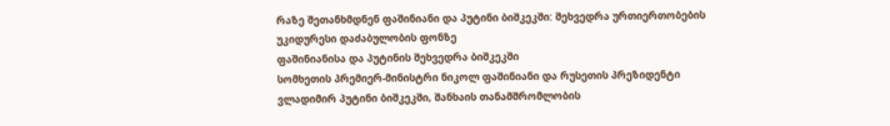რაზე შეთანხმდნენ ფაშინიანი და პუტინი ბიშკეკში: შეხვედრა ურთიერთობების უკიდურესი დაძაბულობის ფონზე
ფაშინიანისა და პუტინის შეხვედრა ბიშკეკში
სომხეთის პრემიერ-მინისტრი ნიკოლ ფაშინიანი და რუსეთის პრეზიდენტი ვლადიმირ პუტინი ბიშკეკში, შანხაის თანამშრომლობის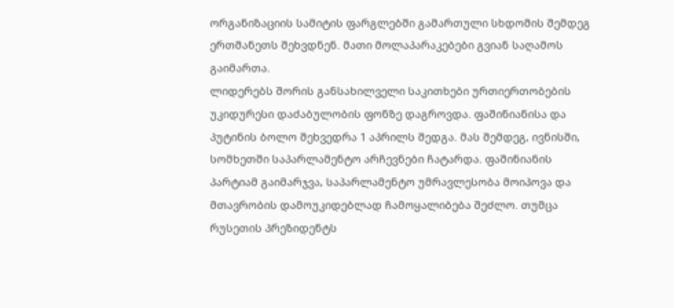ორგანიზაციის სამიტის ფარგლებში გამართული სხდომის შემდეგ ერთმანეთს შეხვდნენ. მათი მოლაპარაკებები გვიან საღამოს გაიმართა.
ლიდერებს შორის განსახილველი საკითხები ურთიერთობების უკიდურესი დაძაბულობის ფონზე დაგროვდა. ფაშინიანისა და პუტინის ბოლო შეხვედრა 1 აპრილს შედგა. მას შემდეგ, ივნისში, სომხეთში საპარლამენტო არჩევნები ჩატარდა. ფაშინიანის პარტიამ გაიმარჯვა, საპარლამენტო უმრავლესობა მოიპოვა და მთავრობის დამოუკიდებლად ჩამოყალიბება შეძლო. თუმცა რუსეთის პრეზიდენტს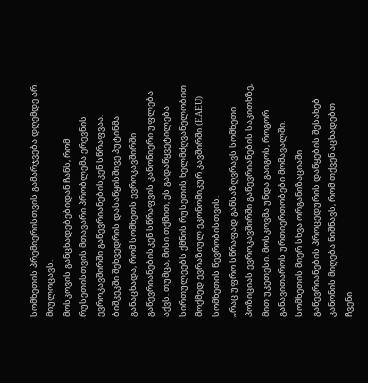სომხეთის პრემიერისთვის გამარჯვება დღემდე არ მიულოცავს.
მოსკოვის განცხადებებიდან ჩანს, რომ რუსეთისთვის მთავარი პრობლემა ერევნის ევროკავშირში გაწევრიანებისკენ სწრაფვაა.
ბიშკეკში შეხვედრის დასაწყისშივე პუტინმა განაცხადა, რომ სომხეთს ევროკავშირში გაწევრიანებისკენ სწრაფვის კანონიერი უფლება აქვს. თუმცა, მისი თქმით, ეს გადაწყვეტილება სირთულეებს ქმნის რუსეთის ხელმძღვანელობით მოქმედ ევრაზიულ ეკონომიკურ კავშირში (EAEU) სომხეთის წევრობისთვის.
„რაც უფრო სწრაფად განსაზღვრავს სომხეთი პოზიციას ევროკავშირში გაწევრიანების საკითხზე, მით უკეთესი. მოსკოვმა უნდა გაიგოს, როგორ განავითაროს ურთიერთობები მომავალში. სომხეთის მიერ სხვა ორგანიზაციაში გაწევრიანების პროცედურის დაწყების შესახებ კანონის მიღება ნიშნავს, რომ თქვენ აცხადებთ ჩვენი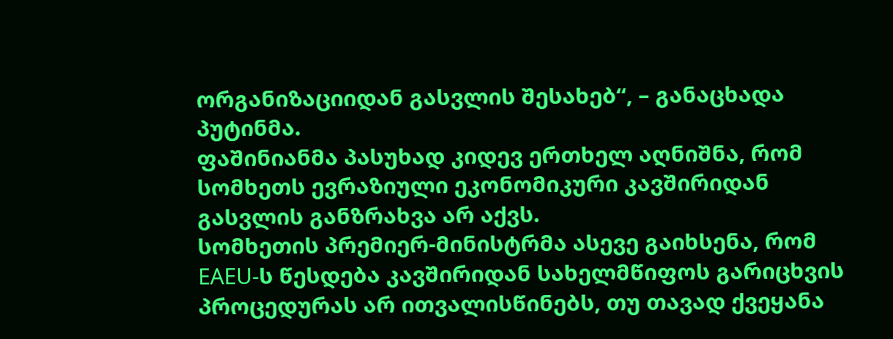ორგანიზაციიდან გასვლის შესახებ“, – განაცხადა პუტინმა.
ფაშინიანმა პასუხად კიდევ ერთხელ აღნიშნა, რომ სომხეთს ევრაზიული ეკონომიკური კავშირიდან გასვლის განზრახვა არ აქვს.
სომხეთის პრემიერ-მინისტრმა ასევე გაიხსენა, რომ EAEU-ს წესდება კავშირიდან სახელმწიფოს გარიცხვის პროცედურას არ ითვალისწინებს, თუ თავად ქვეყანა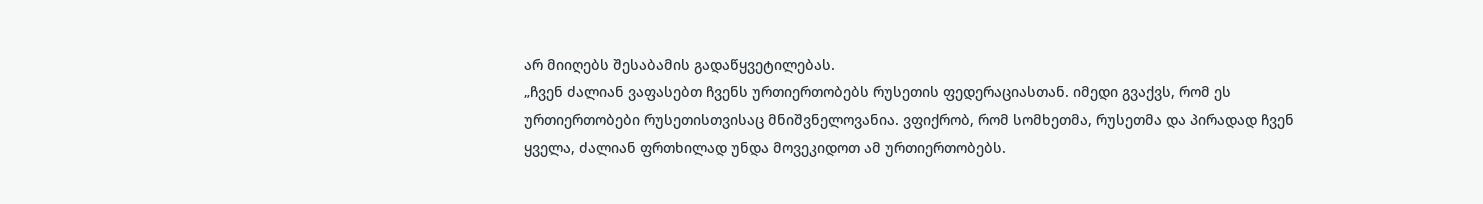არ მიიღებს შესაბამის გადაწყვეტილებას.
„ჩვენ ძალიან ვაფასებთ ჩვენს ურთიერთობებს რუსეთის ფედერაციასთან. იმედი გვაქვს, რომ ეს ურთიერთობები რუსეთისთვისაც მნიშვნელოვანია. ვფიქრობ, რომ სომხეთმა, რუსეთმა და პირადად ჩვენ ყველა, ძალიან ფრთხილად უნდა მოვეკიდოთ ამ ურთიერთობებს.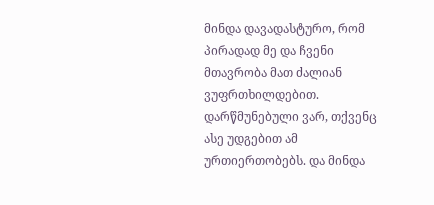მინდა დავადასტურო, რომ პირადად მე და ჩვენი მთავრობა მათ ძალიან ვუფრთხილდებით. დარწმუნებული ვარ, თქვენც ასე უდგებით ამ ურთიერთობებს. და მინდა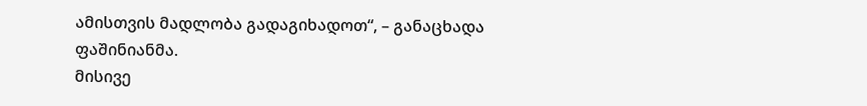ამისთვის მადლობა გადაგიხადოთ“, – განაცხადა ფაშინიანმა.
მისივე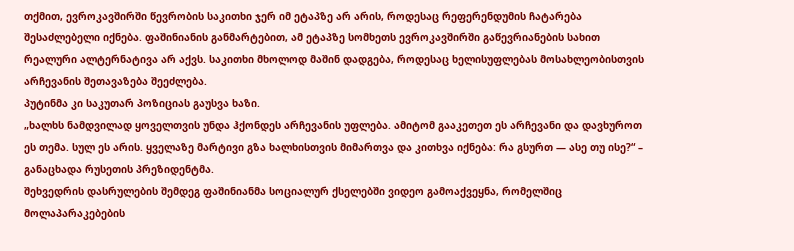თქმით, ევროკავშირში წევრობის საკითხი ჯერ იმ ეტაპზე არ არის, როდესაც რეფერენდუმის ჩატარება შესაძლებელი იქნება. ფაშინიანის განმარტებით, ამ ეტაპზე სომხეთს ევროკავშირში გაწევრიანების სახით რეალური ალტერნატივა არ აქვს. საკითხი მხოლოდ მაშინ დადგება, როდესაც ხელისუფლებას მოსახლეობისთვის არჩევანის შეთავაზება შეეძლება.
პუტინმა კი საკუთარ პოზიციას გაუსვა ხაზი.
„ხალხს ნამდვილად ყოველთვის უნდა ჰქონდეს არჩევანის უფლება. ამიტომ გააკეთეთ ეს არჩევანი და დავხუროთ ეს თემა. სულ ეს არის. ყველაზე მარტივი გზა ხალხისთვის მიმართვა და კითხვა იქნება: რა გსურთ — ასე თუ ისე?“ – განაცხადა რუსეთის პრეზიდენტმა.
შეხვედრის დასრულების შემდეგ ფაშინიანმა სოციალურ ქსელებში ვიდეო გამოაქვეყნა, რომელშიც მოლაპარაკებების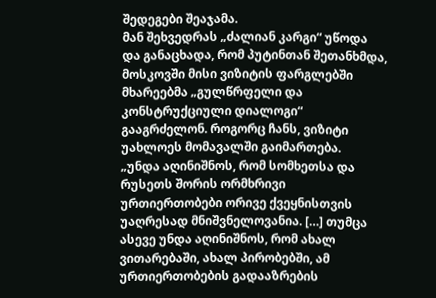შედეგები შეაჯამა.
მან შეხვედრას „ძალიან კარგი“ უწოდა და განაცხადა, რომ პუტინთან შეთანხმდა, მოსკოვში მისი ვიზიტის ფარგლებში მხარეებმა „გულწრფელი და კონსტრუქციული დიალოგი“ გააგრძელონ. როგორც ჩანს, ვიზიტი უახლოეს მომავალში გაიმართება.
„უნდა აღინიშნოს, რომ სომხეთსა და რუსეთს შორის ორმხრივი ურთიერთობები ორივე ქვეყნისთვის უაღრესად მნიშვნელოვანია. […] თუმცა ასევე უნდა აღინიშნოს, რომ ახალ ვითარებაში, ახალ პირობებში, ამ ურთიერთობების გადააზრების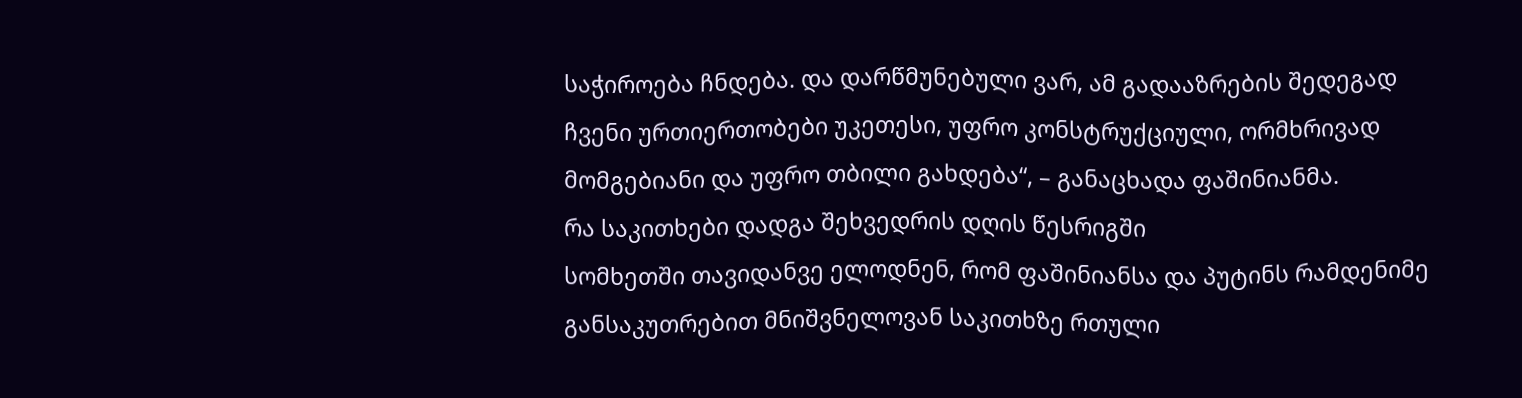საჭიროება ჩნდება. და დარწმუნებული ვარ, ამ გადააზრების შედეგად ჩვენი ურთიერთობები უკეთესი, უფრო კონსტრუქციული, ორმხრივად მომგებიანი და უფრო თბილი გახდება“, – განაცხადა ფაშინიანმა.
რა საკითხები დადგა შეხვედრის დღის წესრიგში
სომხეთში თავიდანვე ელოდნენ, რომ ფაშინიანსა და პუტინს რამდენიმე განსაკუთრებით მნიშვნელოვან საკითხზე რთული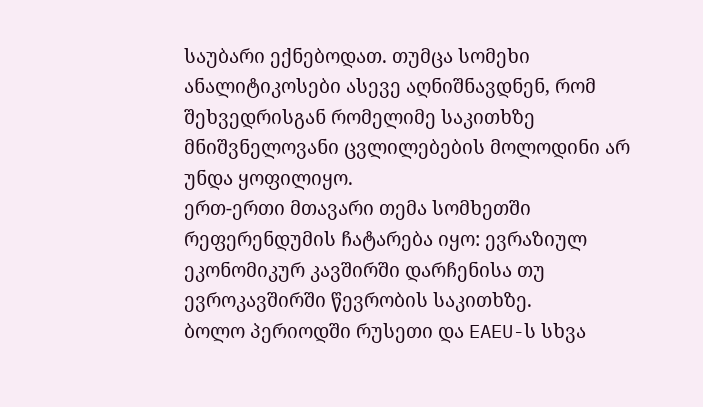საუბარი ექნებოდათ. თუმცა სომეხი ანალიტიკოსები ასევე აღნიშნავდნენ, რომ შეხვედრისგან რომელიმე საკითხზე მნიშვნელოვანი ცვლილებების მოლოდინი არ უნდა ყოფილიყო.
ერთ-ერთი მთავარი თემა სომხეთში რეფერენდუმის ჩატარება იყო: ევრაზიულ ეკონომიკურ კავშირში დარჩენისა თუ ევროკავშირში წევრობის საკითხზე.
ბოლო პერიოდში რუსეთი და EAEU-ს სხვა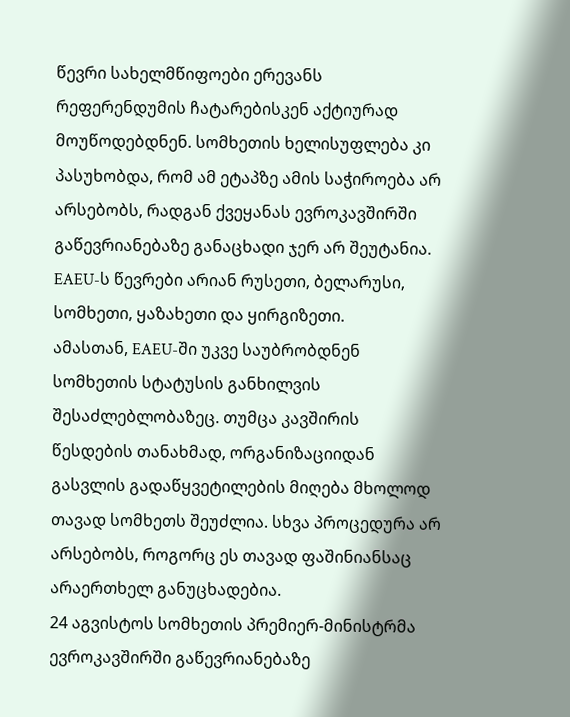წევრი სახელმწიფოები ერევანს რეფერენდუმის ჩატარებისკენ აქტიურად მოუწოდებდნენ. სომხეთის ხელისუფლება კი პასუხობდა, რომ ამ ეტაპზე ამის საჭიროება არ არსებობს, რადგან ქვეყანას ევროკავშირში გაწევრიანებაზე განაცხადი ჯერ არ შეუტანია. EAEU-ს წევრები არიან რუსეთი, ბელარუსი, სომხეთი, ყაზახეთი და ყირგიზეთი.
ამასთან, EAEU-ში უკვე საუბრობდნენ სომხეთის სტატუსის განხილვის შესაძლებლობაზეც. თუმცა კავშირის წესდების თანახმად, ორგანიზაციიდან გასვლის გადაწყვეტილების მიღება მხოლოდ თავად სომხეთს შეუძლია. სხვა პროცედურა არ არსებობს, როგორც ეს თავად ფაშინიანსაც არაერთხელ განუცხადებია.
24 აგვისტოს სომხეთის პრემიერ-მინისტრმა ევროკავშირში გაწევრიანებაზე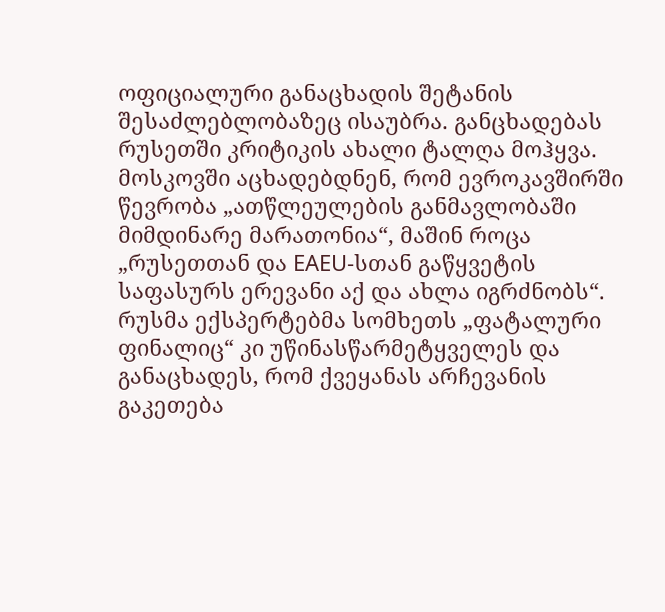ოფიციალური განაცხადის შეტანის შესაძლებლობაზეც ისაუბრა. განცხადებას რუსეთში კრიტიკის ახალი ტალღა მოჰყვა.
მოსკოვში აცხადებდნენ, რომ ევროკავშირში წევრობა „ათწლეულების განმავლობაში მიმდინარე მარათონია“, მაშინ როცა „რუსეთთან და EAEU-სთან გაწყვეტის საფასურს ერევანი აქ და ახლა იგრძნობს“. რუსმა ექსპერტებმა სომხეთს „ფატალური ფინალიც“ კი უწინასწარმეტყველეს და განაცხადეს, რომ ქვეყანას არჩევანის გაკეთება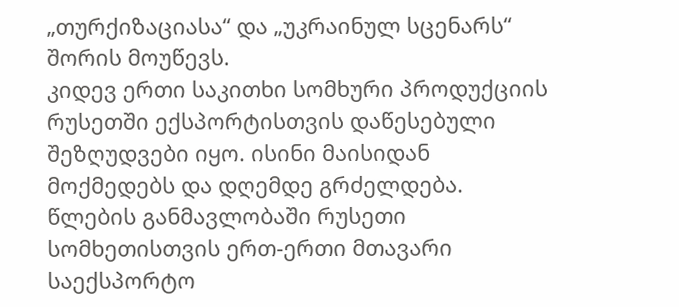„თურქიზაციასა“ და „უკრაინულ სცენარს“ შორის მოუწევს.
კიდევ ერთი საკითხი სომხური პროდუქციის რუსეთში ექსპორტისთვის დაწესებული შეზღუდვები იყო. ისინი მაისიდან მოქმედებს და დღემდე გრძელდება.
წლების განმავლობაში რუსეთი სომხეთისთვის ერთ-ერთი მთავარი საექსპორტო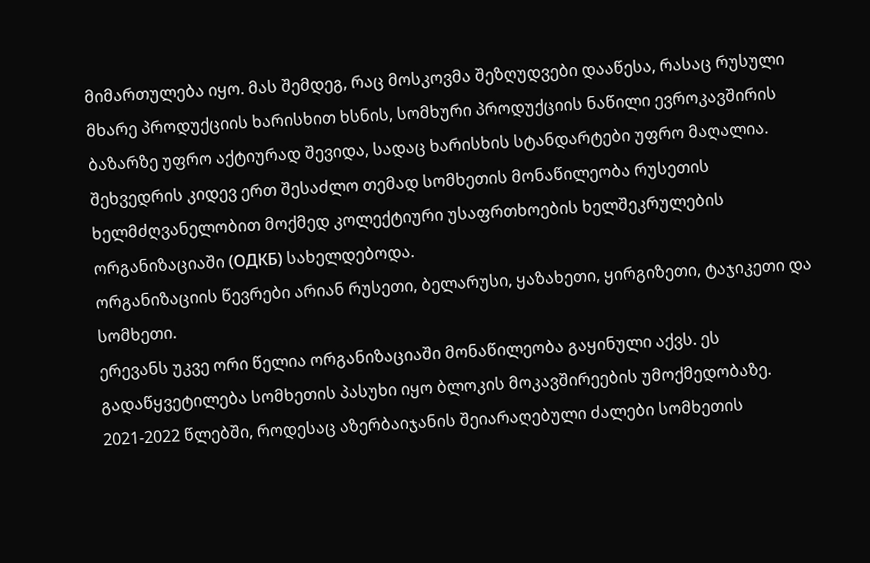მიმართულება იყო. მას შემდეგ, რაც მოსკოვმა შეზღუდვები დააწესა, რასაც რუსული მხარე პროდუქციის ხარისხით ხსნის, სომხური პროდუქციის ნაწილი ევროკავშირის ბაზარზე უფრო აქტიურად შევიდა, სადაც ხარისხის სტანდარტები უფრო მაღალია.
შეხვედრის კიდევ ერთ შესაძლო თემად სომხეთის მონაწილეობა რუსეთის ხელმძღვანელობით მოქმედ კოლექტიური უსაფრთხოების ხელშეკრულების ორგანიზაციაში (ОДКБ) სახელდებოდა.
ორგანიზაციის წევრები არიან რუსეთი, ბელარუსი, ყაზახეთი, ყირგიზეთი, ტაჯიკეთი და სომხეთი.
ერევანს უკვე ორი წელია ორგანიზაციაში მონაწილეობა გაყინული აქვს. ეს გადაწყვეტილება სომხეთის პასუხი იყო ბლოკის მოკავშირეების უმოქმედობაზე. 2021-2022 წლებში, როდესაც აზერბაიჯანის შეიარაღებული ძალები სომხეთის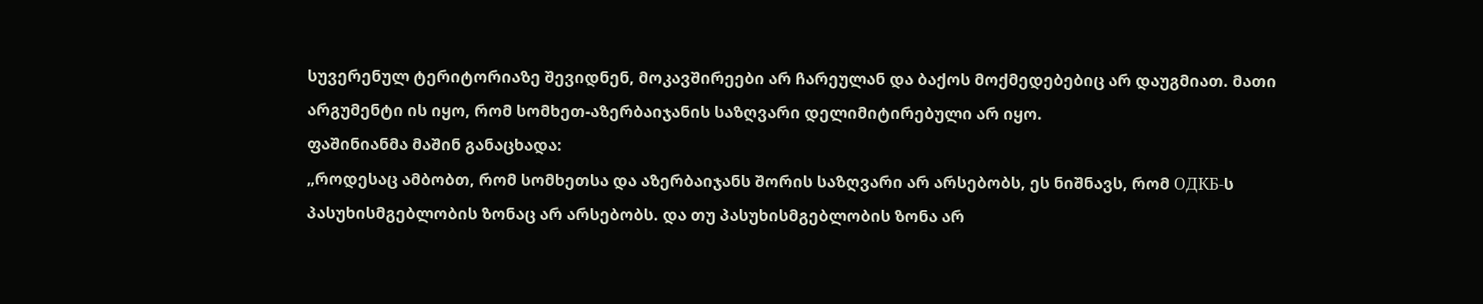სუვერენულ ტერიტორიაზე შევიდნენ, მოკავშირეები არ ჩარეულან და ბაქოს მოქმედებებიც არ დაუგმიათ. მათი არგუმენტი ის იყო, რომ სომხეთ-აზერბაიჯანის საზღვარი დელიმიტირებული არ იყო.
ფაშინიანმა მაშინ განაცხადა:
„როდესაც ამბობთ, რომ სომხეთსა და აზერბაიჯანს შორის საზღვარი არ არსებობს, ეს ნიშნავს, რომ ОДКБ-ს პასუხისმგებლობის ზონაც არ არსებობს. და თუ პასუხისმგებლობის ზონა არ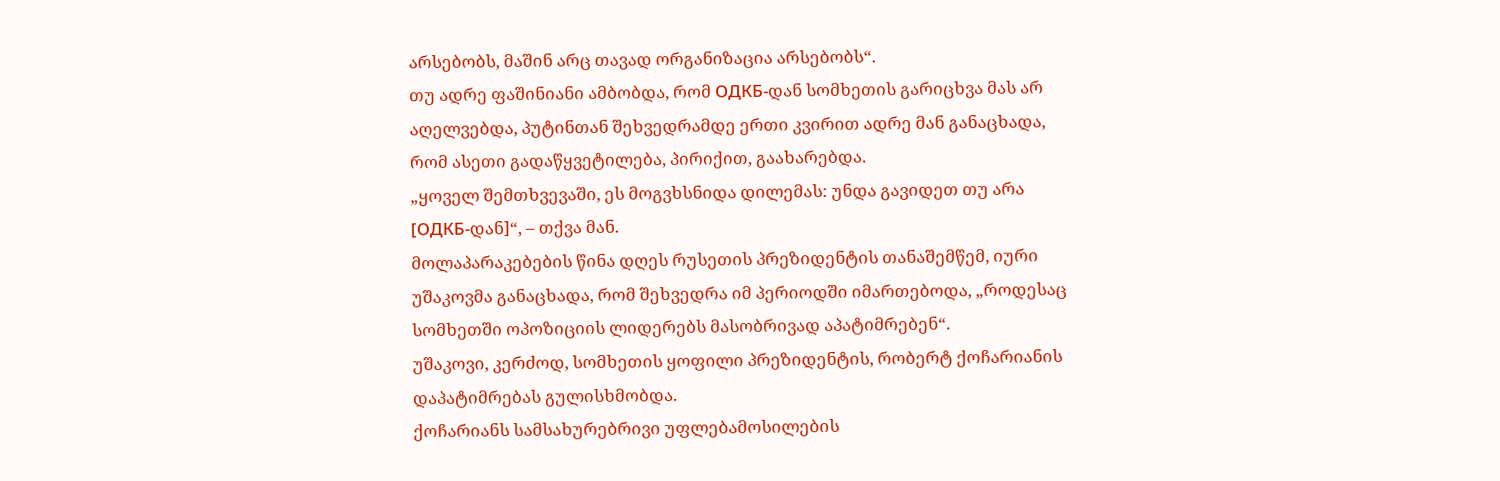არსებობს, მაშინ არც თავად ორგანიზაცია არსებობს“.
თუ ადრე ფაშინიანი ამბობდა, რომ ОДКБ-დან სომხეთის გარიცხვა მას არ აღელვებდა, პუტინთან შეხვედრამდე ერთი კვირით ადრე მან განაცხადა, რომ ასეთი გადაწყვეტილება, პირიქით, გაახარებდა.
„ყოველ შემთხვევაში, ეს მოგვხსნიდა დილემას: უნდა გავიდეთ თუ არა [ОДКБ-დან]“, – თქვა მან.
მოლაპარაკებების წინა დღეს რუსეთის პრეზიდენტის თანაშემწემ, იური უშაკოვმა განაცხადა, რომ შეხვედრა იმ პერიოდში იმართებოდა, „როდესაც სომხეთში ოპოზიციის ლიდერებს მასობრივად აპატიმრებენ“.
უშაკოვი, კერძოდ, სომხეთის ყოფილი პრეზიდენტის, რობერტ ქოჩარიანის დაპატიმრებას გულისხმობდა.
ქოჩარიანს სამსახურებრივი უფლებამოსილების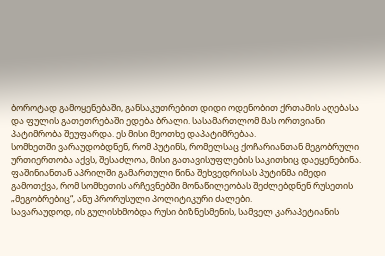ბოროტად გამოყენებაში, განსაკუთრებით დიდი ოდენობით ქრთამის აღებასა და ფულის გათეთრებაში ედება ბრალი. სასამართლომ მას ორთვიანი პატიმრობა შეუფარდა. ეს მისი მეოთხე დაპატიმრებაა.
სომხეთში ვარაუდობდნენ, რომ პუტინს, რომელსაც ქოჩარიანთან მეგობრული ურთიერთობა აქვს, შესაძლოა, მისი გათავისუფლების საკითხიც დაეყენებინა.
ფაშინიანთან აპრილში გამართული წინა შეხვედრისას პუტინმა იმედი გამოთქვა, რომ სომხეთის არჩევნებში მონაწილეობას შეძლებდნენ რუსეთის „მეგობრებიც“, ანუ პრორუსული პოლიტიკური ძალები.
სავარაუდოდ, ის გულისხმობდა რუსი ბიზნესმენის, სამველ კარაპეტიანის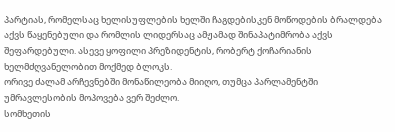პარტიას, რომელსაც ხელისუფლების ხელში ჩაგდებისკენ მოწოდების ბრალდება აქვს წაყენებული და რომლის ლიდერსაც ამჟამად შინაპატიმრობა აქვს შეფარდებული. ასევე ყოფილი პრეზიდენტის, რობერტ ქოჩარიანის ხელმძღვანელობით მოქმედ ბლოკს.
ორივე ძალამ არჩევნებში მონაწილეობა მიიღო, თუმცა პარლამენტში უმრავლესობის მოპოვება ვერ შეძლო.
სომხეთის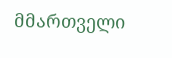მმართველი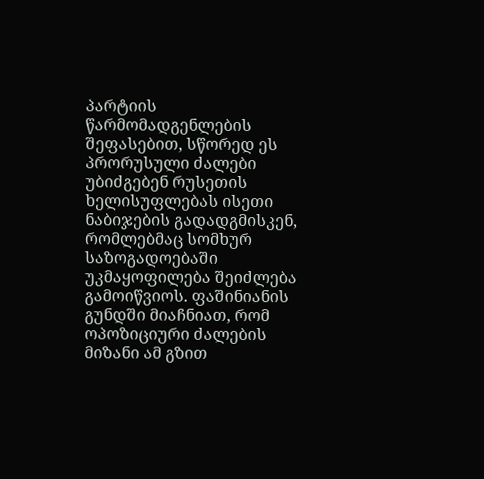პარტიის წარმომადგენლების შეფასებით, სწორედ ეს პრორუსული ძალები უბიძგებენ რუსეთის ხელისუფლებას ისეთი ნაბიჯების გადადგმისკენ, რომლებმაც სომხურ საზოგადოებაში უკმაყოფილება შეიძლება გამოიწვიოს. ფაშინიანის გუნდში მიაჩნიათ, რომ ოპოზიციური ძალების მიზანი ამ გზით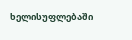ხელისუფლებაში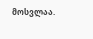მოსვლაა.